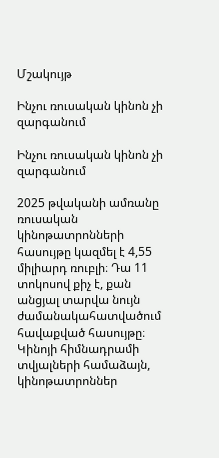Մշակույթ

Ինչու ռուսական կինոն չի զարգանում

Ինչու ռուսական կինոն չի զարգանում

2025 թվականի ամռանը ռուսական կինոթատրոնների հասույթը կազմել է 4,55 միլիարդ ռուբլի։ Դա 11 տոկոսով քիչ է, քան անցյալ տարվա նույն ժամանակահատվածում հավաքված հասույթը։ Կինոյի հիմնադրամի տվյալների համաձայն, կինոթատրոններ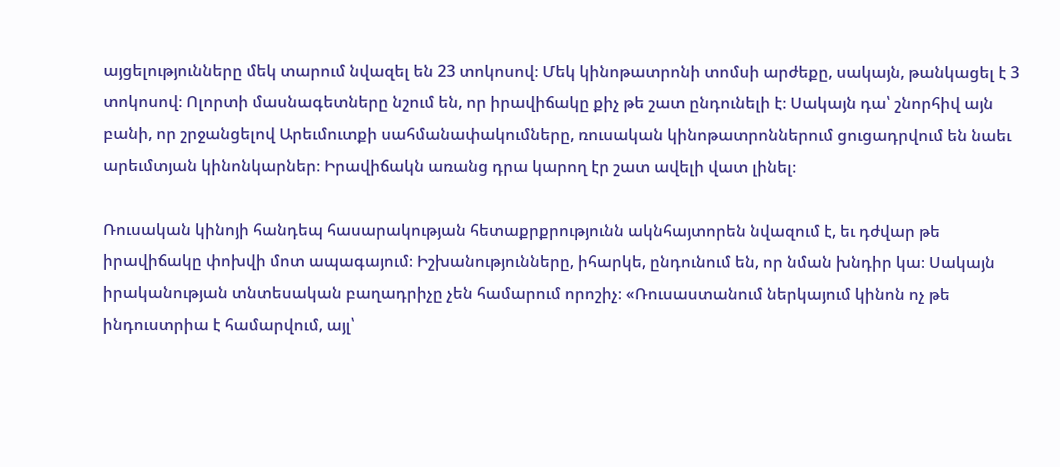այցելությունները մեկ տարում նվազել են 23 տոկոսով։ Մեկ կինոթատրոնի տոմսի արժեքը, սակայն, թանկացել է 3 տոկոսով։ Ոլորտի մասնագետները նշում են, որ իրավիճակը քիչ թե շատ ընդունելի է։ Սակայն դա՝ շնորհիվ այն բանի, որ շրջանցելով Արեւմուտքի սահմանափակումները, ռուսական կինոթատրոններում ցուցադրվում են նաեւ արեւմտյան կինոնկարներ։ Իրավիճակն առանց դրա կարող էր շատ ավելի վատ լինել։

Ռուսական կինոյի հանդեպ հասարակության հետաքրքրությունն ակնհայտորեն նվազում է, եւ դժվար թե իրավիճակը փոխվի մոտ ապագայում։ Իշխանությունները, իհարկե, ընդունում են, որ նման խնդիր կա։ Սակայն իրականության տնտեսական բաղադրիչը չեն համարում որոշիչ։ «Ռուսաստանում ներկայում կինոն ոչ թե ինդուստրիա է համարվում, այլ՝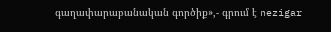գաղափարաբանական գործիք»,- գրում է nezigar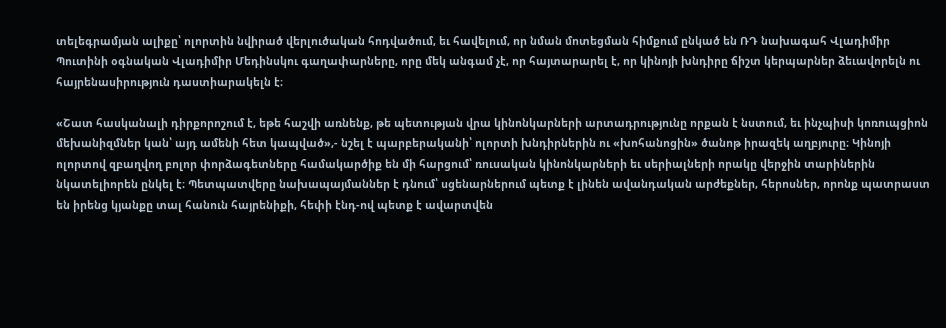տելեգրամյան ալիքը՝ ոլորտին նվիրած վերլուծական հոդվածում, եւ հավելում, որ նման մոտեցման հիմքում ընկած են ՌԴ նախագահ Վլադիմիր Պուտինի օգնական Վլադիմիր Մեդինսկու գաղափարները, որը մեկ անգամ չէ, որ հայտարարել է, որ կինոյի խնդիրը ճիշտ կերպարներ ձեւավորելն ու հայրենասիրություն դաստիարակելն է։

«Շատ հասկանալի դիրքորոշում է, եթե հաշվի առնենք, թե պետության վրա կինոնկարների արտադրությունը որքան է նստում, եւ ինչպիսի կոռուպցիոն մեխանիզմներ կան՝ այդ ամենի հետ կապված»,- նշել է պարբերականի՝ ոլորտի խնդիրներին ու «խոհանոցին» ծանոթ իրազեկ աղբյուրը։ Կինոյի ոլորտով զբաղվող բոլոր փորձագետները համակարծիք են մի հարցում՝ ռուսական կինոնկարների եւ սերիալների որակը վերջին տարիներին նկատելիորեն ընկել է։ Պետպատվերը նախապայմաններ է դնում՝ սցենարներում պետք է լինեն ավանդական արժեքներ, հերոսներ, որոնք պատրաստ են իրենց կյանքը տալ հանուն հայրենիքի, հեփի էնդ-ով պետք է ավարտվեն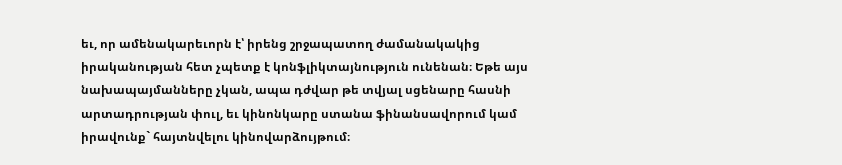եւ, որ ամենակարեւորն է՝ իրենց շրջապատող ժամանակակից իրականության հետ չպետք է կոնֆլիկտայնություն ունենան։ Եթե այս նախապայմանները չկան, ապա դժվար թե տվյալ սցենարը հասնի արտադրության փուլ, եւ կինոնկարը ստանա ֆինանսավորում կամ իրավունք` հայտնվելու կինովարձույթում։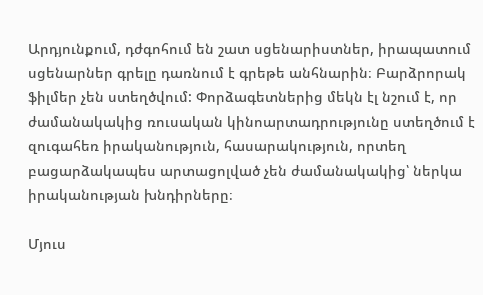Արդյունքում, դժգոհում են շատ սցենարիստներ, իրապատում սցենարներ գրելը դառնում է գրեթե անհնարին։ Բարձրորակ ֆիլմեր չեն ստեղծվում: Փորձագետներից մեկն էլ նշում է, որ ժամանակակից ռուսական կինոարտադրությունը ստեղծում է զուգահեռ իրականություն, հասարակություն, որտեղ բացարձակապես արտացոլված չեն ժամանակակից՝ ներկա իրականության խնդիրները։

Մյուս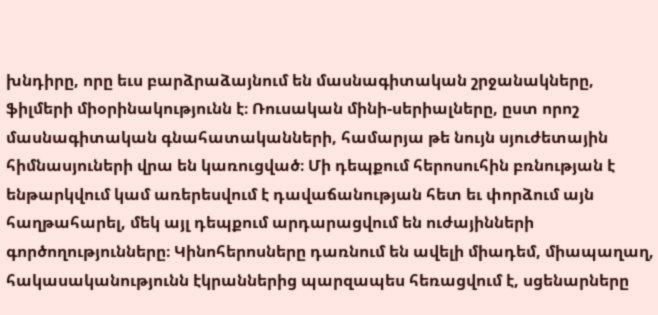խնդիրը, որը եւս բարձրաձայնում են մասնագիտական շրջանակները, ֆիլմերի միօրինակությունն է։ Ռուսական մինի-սերիալները, ըստ որոշ մասնագիտական գնահատականների, համարյա թե նույն սյուժետային հիմնասյուների վրա են կառուցված։ Մի դեպքում հերոսուհին բռնության է ենթարկվում կամ առերեսվում է դավաճանության հետ եւ փորձում այն հաղթահարել, մեկ այլ դեպքում արդարացվում են ուժայինների գործողությունները։ Կինոհերոսները դառնում են ավելի միադեմ, միապաղաղ, հակասականությունն էկրաններից պարզապես հեռացվում է, սցենարները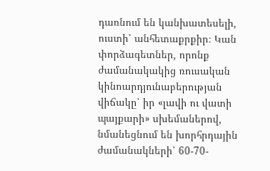դառնում են կանխատեսելի, ուստի՝ անհետաքրքիր։ Կան փորձագետներ, որոնք ժամանակակից ռուսական կինոարդյունաբերության վիճակը՝ իր «լավի ու վատի պայքարի» սխեմաներով, նմանեցնում են խորհրդային ժամանակների՝ 60-70-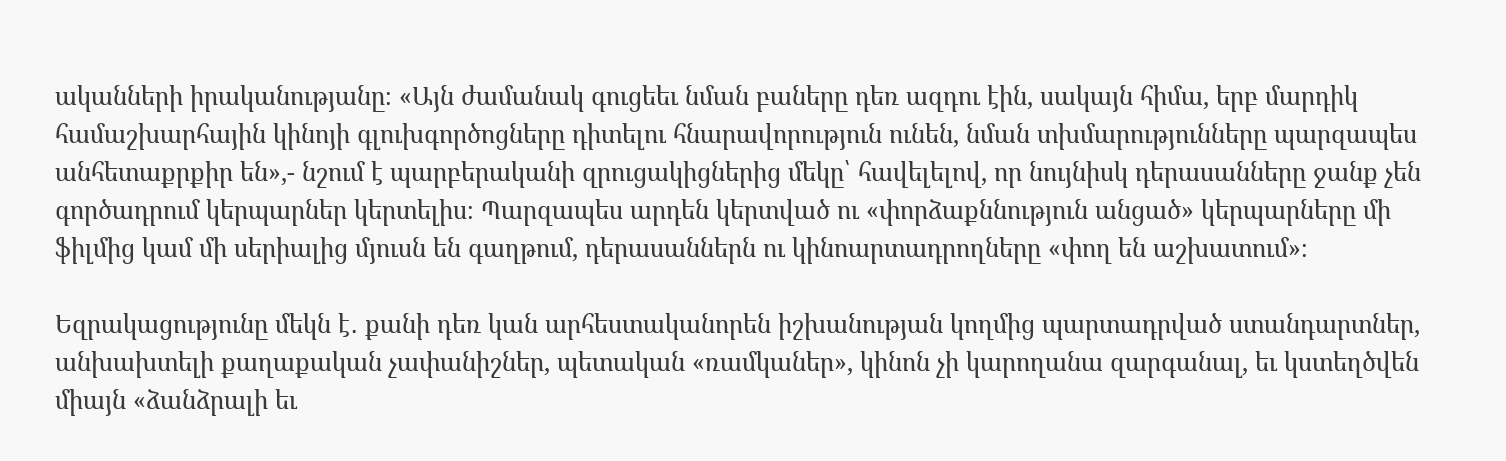ականների իրականությանը։ «Այն ժամանակ գուցեեւ նման բաները դեռ ազդու էին, սակայն հիմա, երբ մարդիկ համաշխարհային կինոյի գլուխգործոցները դիտելու հնարավորություն ունեն, նման տխմարությունները պարզապես անհետաքրքիր են»,- նշում է պարբերականի զրուցակիցներից մեկը՝ հավելելով, որ նույնիսկ դերասանները ջանք չեն գործադրում կերպարներ կերտելիս։ Պարզապես արդեն կերտված ու «փորձաքննություն անցած» կերպարները մի ֆիլմից կամ մի սերիալից մյուսն են գաղթում, դերասաններն ու կինոարտադրողները «փող են աշխատում»։

Եզրակացությունը մեկն է․ քանի դեռ կան արհեստականորեն իշխանության կողմից պարտադրված ստանդարտներ, անխախտելի քաղաքական չափանիշներ, պետական «ռամկաներ», կինոն չի կարողանա զարգանալ, եւ կստեղծվեն միայն «ձանձրալի եւ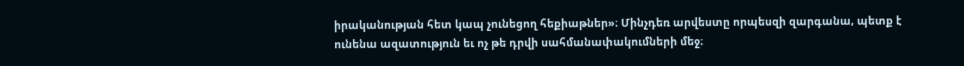իրականության հետ կապ չունեցող հեքիաթներ»։ Մինչդեռ արվեստը որպեսզի զարգանա, պետք է ունենա ազատություն եւ ոչ թե դրվի սահմանափակումների մեջ։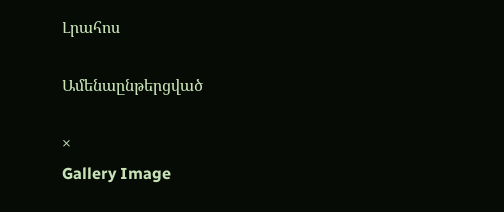Լրահոս

Ամենաընթերցված

×
Gallery Image